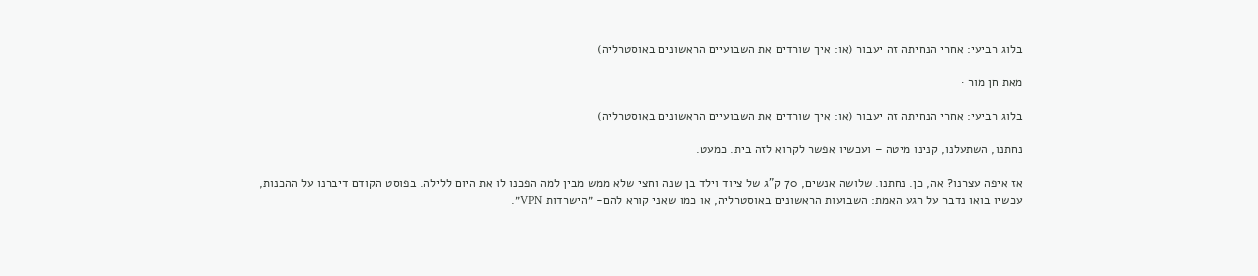בלוג רביעי: אחרי הנחיתה זה יעבור (או: איך שורדים את השבועיים הראשונים באוסטרליה)

מאת חן מור ·

בלוג רביעי: אחרי הנחיתה זה יעבור (או: איך שורדים את השבועיים הראשונים באוסטרליה)

נחתנו, השתעלנו, קנינו מיטה – ועכשיו אפשר לקרוא לזה בית. כמעט.

אז איפה עצרנו? אה, כן. נחתנו. שלושה אנשים, 70 ק"ג של ציוד וילד בן שנה וחצי שלא ממש מבין למה הפכנו לו את היום ללילה. בפוסט הקודם דיברנו על ההכנות, עכשיו בואו נדבר על רגע האמת: השבועות הראשונים באוסטרליה, או כמו שאני קורא להם- ״הישרדות VPN״.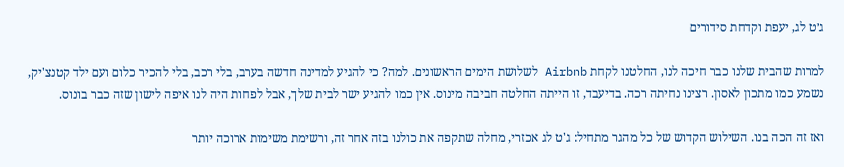ג׳ט לג, יעפת וקדחת סידורים

למרות שהבית שלנו כבר חיכה לנו, החלטנו לקחת Airbnb לשלושת הימים הראשונים. למה? כי להגיע למדינה חדשה בערב, בלי רכב, בלי להכיר כלום ועם ילד קטנצ'יק, נשמע כמו מתכון לאסון. רצינו נחיתה רכה. בדיעבד, זו הייתה החלטה חביבה מינוס. אין כמו להגיע ישר לבית שלך, אבל לפחות היה לנו איפה לישון שזה כבר בונוס.

ואז זה הכה בנו. השילוש הקדוש של כל מהגר מתחיל: ג'ט לג אכזרי, מחלה שתקפה את כולנו בזה אחר זה, ורשימת משימות ארוכה יותר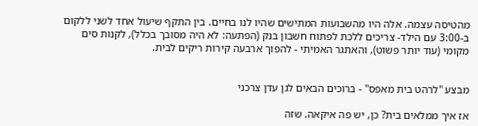מהטיסה עצמה. אלה היו מהשבועות המתישים שהיו לנו בחיים. בין התקף שיעול אחד לשני ללקום ב-3:00 עם הילד- צריכים ללכת לפתוח חשבון בנק (הפתעה: לא היה מסובך בכלל), לקנות סים מקומי (עוד יותר פשוט), והאתגר האמיתי - להפוך ארבעה קירות ריקים לבית.


מבצע "לרהט בית מאפס" - ברוכים הבאים לגן עדן צרכני

אז איך ממלאים בית? כן, יש פה איקאה. שזה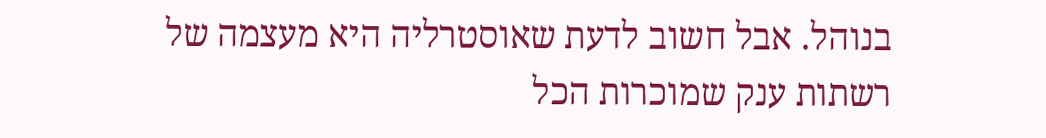בנוהל. אבל חשוב לדעת שאוסטרליה היא מעצמה של רשתות ענק שמוכרות הכל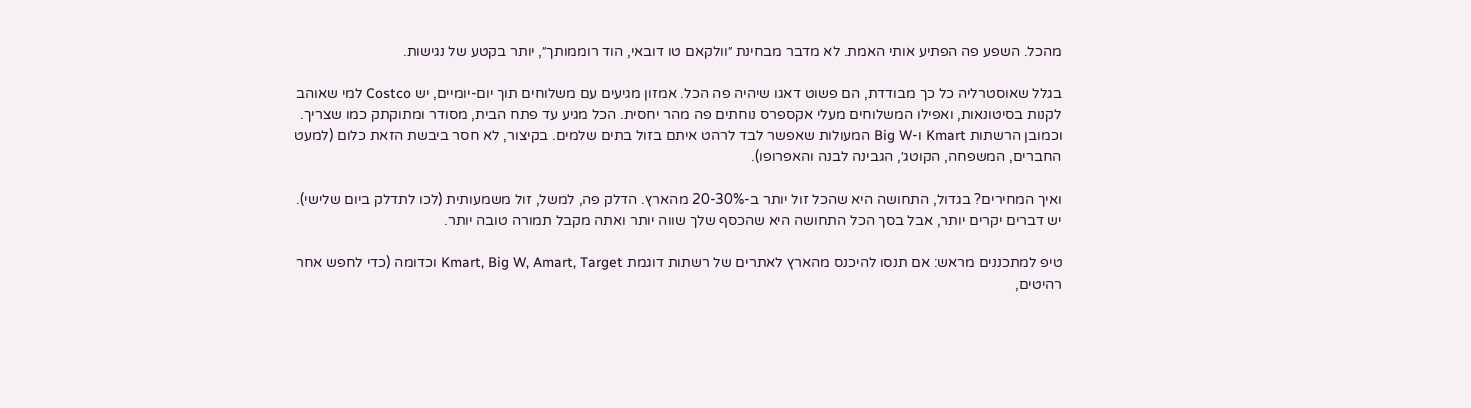מהכל. השפע פה הפתיע אותי האמת. לא מדבר מבחינת ״וולקאם טו דובאי, הוד רוממותך״, יותר בקטע של נגישות.

בגלל שאוסטרליה כל כך מבודדת, הם פשוט דאגו שיהיה פה הכל. אמזון מגיעים עם משלוחים תוך יום-יומיים, יש Costco למי שאוהב לקנות בסיטונאות, ואפילו המשלוחים מעלי אקספרס נוחתים פה מהר יחסית. הכל מגיע עד פתח הבית, מסודר ומתוקתק כמו שצריך. וכמובן הרשתות Kmart ו-Big W המעולות שאפשר לבד לרהט איתם בזול בתים שלמים. בקיצור, לא חסר ביבשת הזאת כלום (למעט החברים, המשפחה, הקוטג׳, הגבינה לבנה והאפרופו).

ואיך המחירים? בגדול, התחושה היא שהכל זול יותר ב-20-30% מהארץ. הדלק פה, למשל, זול משמעותית (לכו לתדלק ביום שלישי). יש דברים יקרים יותר, אבל בסך הכל התחושה היא שהכסף שלך שווה יותר ואתה מקבל תמורה טובה יותר.

טיפ למתכננים מראש: אם תנסו להיכנס מהארץ לאתרים של רשתות דוגמת Kmart, Big W, Amart, Target וכדומה (כדי לחפש אחר רהיטים,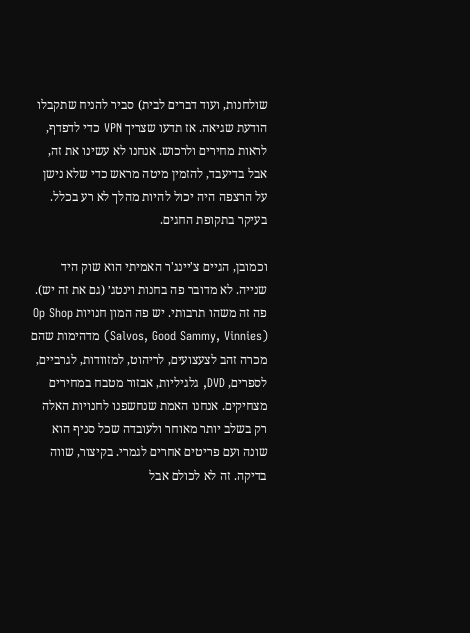שולחנות, ועוד דברים לבית) סביר להניח שתקבלו הודעת שגיאה. אז תדעו שצריך VPN כדי לדפדף, לראות מחירים ולרכוש. אנחנו לא עשינו את זה, אבל בדיעבד, להזמין מיטה מראש כדי שלא נישן על הרצפה היה יכול להיות מהלך לא רע בכלל. בעיקר בתקופת החגים.

וכמובן, הגיים צ'יינג'ר האמיתי הוא שוק היד שנייה. לא מדובר פה בחנות וינטג׳ (גם את זה יש). פה זה משהו תרבותי. יש פה המון חנויות Op Shop (Salvos, Good Sammy, Vinnies) מדהימות שהם מכרה זהב לצעצועים, לריהוט, למזוודות, לגרביים, לספרים, DVD, גלגיליות, אבזור מטבח במחירים מצחיקים. אנחנו האמת שנחשפנו לחנויות האלה רק בשלב יותר מאוחר ולעובדה שכל סניף הוא שונה ועם פריטים אחרים לגמרי. בקיצור, שווה בדיקה. זה לא לכולם אבל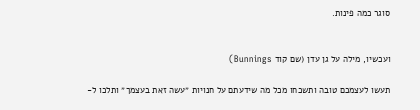סוגר כמה פינות.


ועכשיו, מילה על גן עדן (שם קוד Bunnings)

תעשו לעצמכם טובה ותשכחו מכל מה שידעתם על חנויות ״עשה זאת בעצמך״ ותלכו ל-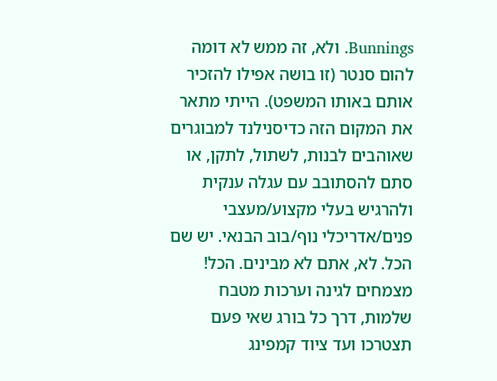Bunnings. ולא, זה ממש לא דומה להום סנטר (זו בושה אפילו להזכיר אותם באותו המשפט). הייתי מתאר את המקום הזה כדיסנילנד למבוגרים שאוהבים לבנות, לשתול, לתקן, או סתם להסתובב עם עגלה ענקית ולהרגיש בעלי מקצוע/מעצבי פנים/אדריכלי נוף/בוב הבנאי. יש שם הכל. לא, אתם לא מבינים. הכל! מצמחים לגינה וערכות מטבח שלמות, דרך כל בורג שאי פעם תצטרכו ועד ציוד קמפינג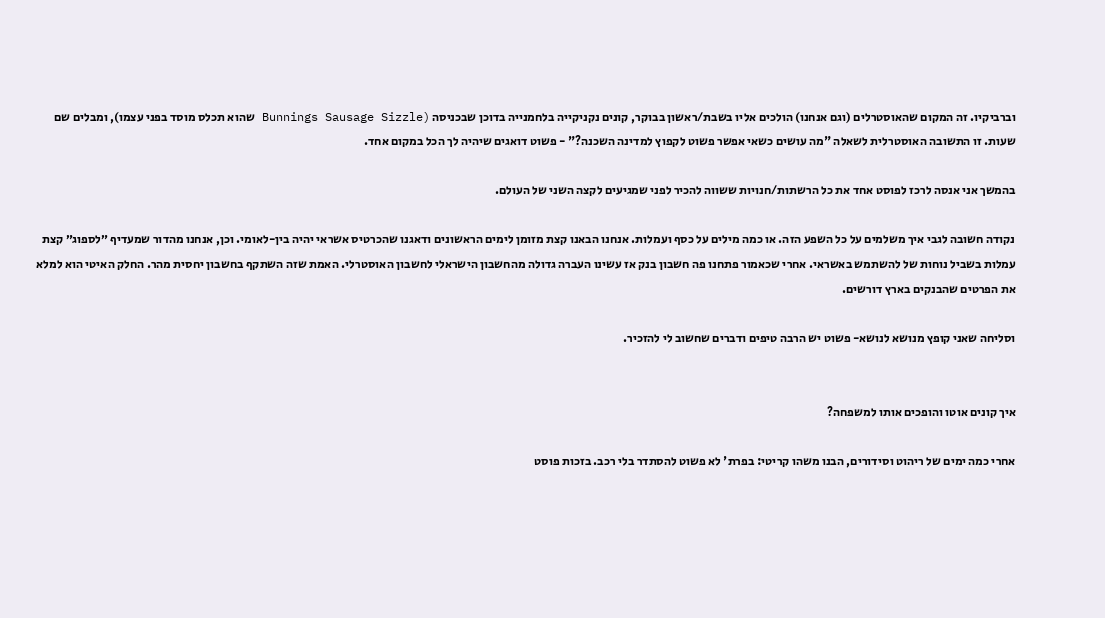וברביקיו. זה המקום שהאוסטרלים (וגם אנחנו) הולכים אליו בשבת/ראשון בבוקר, קונים נקניקייה בלחמנייה בדוכן שבכניסה (Bunnings Sausage Sizzle שהוא תכלס מוסד בפני עצמו), ומבלים שם שעות. זו התשובה האוסטרלית לשאלה "מה עושים כשאי אפשר פשוט לקפוץ למדינה השכנה?" - פשוט דואגים שיהיה לך הכל במקום אחד.

בהמשך אני אנסה לרכז לפוסט אחד את כל הרשתות/חנויות ששווה להכיר לפני שמגיעים לקצה השני של העולם.

נקודה חשובה לגבי איך משלמים על כל השפע הזה. או כמה מילים על כסף ועמלות. אנחנו הבאנו קצת מזומן לימים הראשונים ודאגנו שהכרטיס אשראי יהיה בין-לאומי. וכן, אנחנו מהדור שמעדיף ״לספוג״ קצת עמלות בשביל נוחות של להשתמש באשראי. אחרי שכאמור פתחנו פה חשבון בנק אז עשינו העברה גדולה מהחשבון הישראלי לחשבון האוסטרלי. האמת שזה השתקף בחשבון יחסית מהר. החלק האיטי הוא למלא את הפרטים שהבנקים בארץ דורשים.

וסליחה שאני קופץ מנושא לנושא- פשוט יש הרבה טיפים ודברים שחשוב לי להזכיר.


איך קונים אוטו והופכים אותו למשפחה?

אחרי כמה ימים של ריהוט וסידורים, הבנו משהו קריטי: בפרת' לא פשוט להסתדר בלי רכב. בזכות פוסט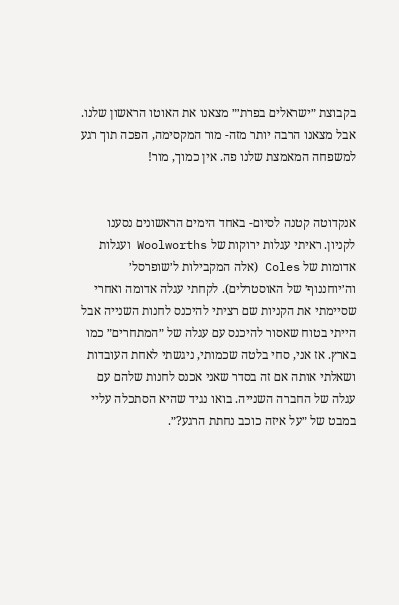בקבוצת ״ישראלים בפרת׳״ מצאנו את האוטו הראשון שלנו. אבל מצאנו הרבה יותר מזה- מור המקסימה, הפכה תוך רגע למשפחה המאמצת שלנו פה. אין כמוך, מור!


אנקדוטה קטנה לסיום- באחד הימים הראשונים נסענו לקניון. ראיתי עגלות ירוקות של Woolworths ועגלות אדומות של Coles (אלה המקבילות ל׳שופרסל׳ וה׳יוחננוף׳ של האוסטרלים). לקחתי עגלה אדומה ואחרי שסיימתי את הקניות שם רציתי להיכנס לחנות השנייה אבל הייתי בטוח שאסור להיכנס עם עגלה של ״המתחרים״ כמו בארץ. אז אני, סחי בלטה שכמותי, ניגשתי לאחת העובדות ושאלתי אותה אם זה בסדר שאני אכנס לחנות שלהם עם עגלה של החברה השנייה. בואו נגיד שהיא הסתכלה עליי במבט של ״על איזה כוכב נחתת הרגע?״.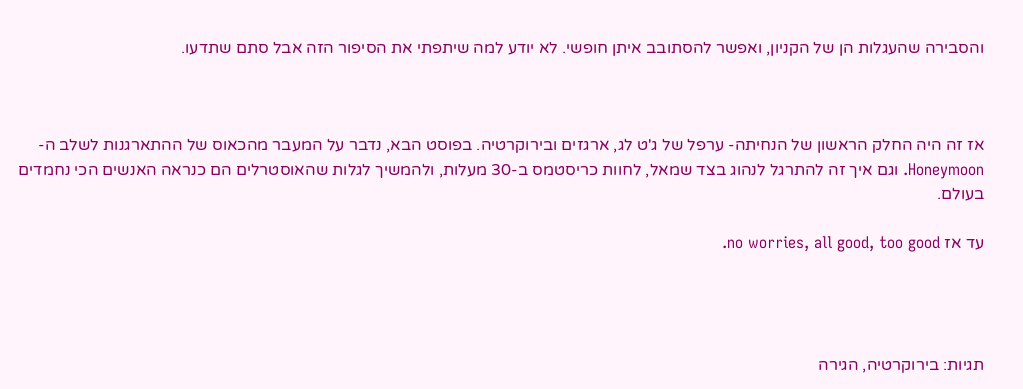והסבירה שהעגלות הן של הקניון, ואפשר להסתובב איתן חופשי. לא יודע למה שיתפתי את הסיפור הזה אבל סתם שתדעו.



אז זה היה החלק הראשון של הנחיתה- ערפל של ג'ט לג, ארגזים ובירוקרטיה. בפוסט הבא, נדבר על המעבר מהכאוס של ההתארגנות לשלב ה-Honeymoon. וגם איך זה להתרגל לנהוג בצד שמאל, לחוות כריסטמס ב-30 מעלות, ולהמשיך לגלות שהאוסטרלים הם כנראה האנשים הכי נחמדים בעולם.

עד אז no worries, all good, too good.




תגיות: בירוקרטיה, הגירה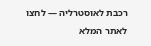רכבת לאוסטרליה — לחצו לאתר המלא